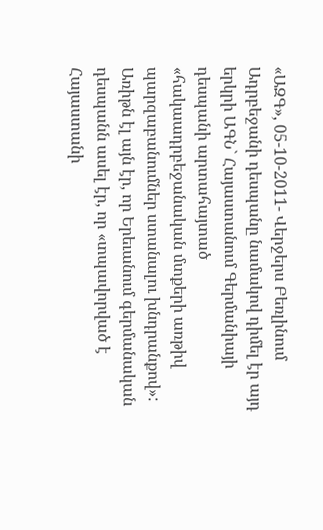«ԱԶԳ», 05-10-2011- Վերջերս Բեռլինում Ադրբեջանի դեսպանը նամակով դիմել էր այդ երկրի ԱԳՆ` Հայաստանում Գերմանիայի դեսպանի արտահայտած «հակաադրբեջանական մտքերի առթիվ պարզաբանումներ ստանալու խնդրանքով»: Առիթն էլ այն էր, որ Երեւանում գերմանական դեսպանն ասել էր, որ «տպավորված է Հայաստանի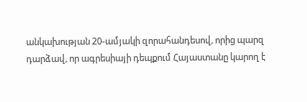անկախության 20-ամյակի զորահանդեսով, որից պարզ դարձավ, որ ագրեսիայի դեպքում Հայաստանը կարող է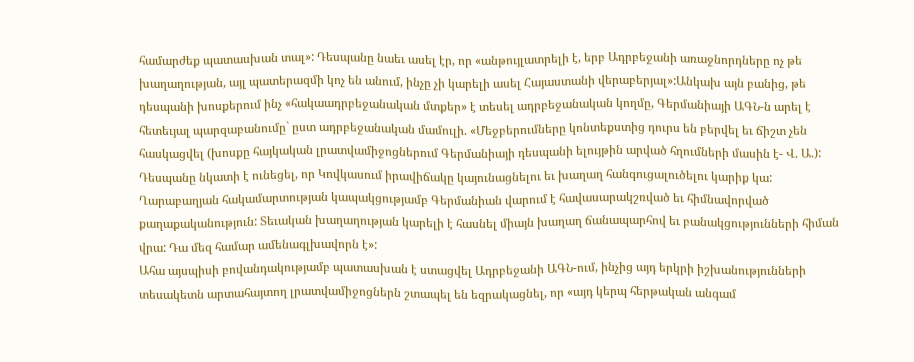համարժեք պատասխան տալ»: Դեսպանը նաեւ ասել էր, որ «անթույլատրելի է, երբ Ադրբեջանի առաջնորդները ոչ թե խաղաղության, այլ պատերազմի կոչ են անում, ինչը չի կարելի ասել Հայաստանի վերաբերյալ»:Անկախ այն բանից, թե դեսպանի խոսքերում ինչ «հակաադրբեջանական մտքեր» է տեսել ադրբեջանական կողմը, Գերմանիայի ԱԳՆ-ն արել է հետեւյալ պարզաբանումը` ըստ ադրբեջանական մամուլի. «Մեջբերումները կոնտեքստից դուրս են բերվել եւ ճիշտ չեն հասկացվել (խոսքը հայկական լրատվամիջոցներում Գերմանիայի դեսպանի ելույթին արված հղումների մասին է- Վ. Ա.): Դեսպանը նկատի է ունեցել, որ Կովկասում իրավիճակը կայունացնելու եւ խաղաղ հանգուցալուծելու կարիք կա: Ղարաբաղյան հակամարտության կապակցությամբ Գերմանիան վարում է հավասարակշռված եւ հիմնավորված քաղաքականություն: Տեւական խաղաղության կարելի է հասնել միայն խաղաղ ճանապարհով եւ բանակցությունների հիման վրա: Դա մեզ համար ամենագլխավորն է»:
Ահա այսպիսի բովանդակությամբ պատասխան է ստացվել Ադրբեջանի ԱԳՆ-ում, ինչից այդ երկրի իշխանությունների տեսակետն արտահայտող լրատվամիջոցներն շտապել են եզրակացնել, որ «այդ կերպ հերթական անգամ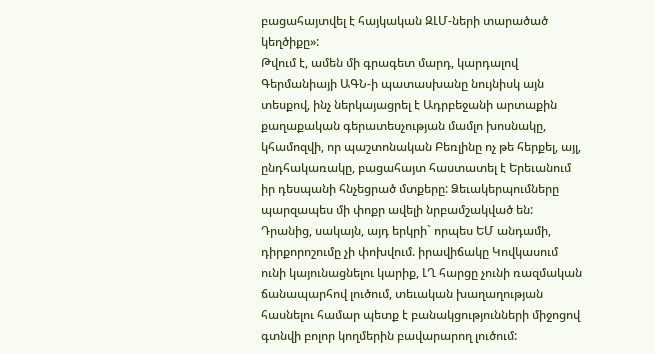բացահայտվել է հայկական ԶԼՄ-ների տարածած կեղծիքը»:
Թվում է, ամեն մի գրագետ մարդ, կարդալով Գերմանիայի ԱԳՆ-ի պատասխանը նույնիսկ այն տեսքով, ինչ ներկայացրել է Ադրբեջանի արտաքին քաղաքական գերատեսչության մամլո խոսնակը, կհամոզվի, որ պաշտոնական Բեռլինը ոչ թե հերքել, այլ, ընդհակառակը, բացահայտ հաստատել է Երեւանում իր դեսպանի հնչեցրած մտքերը: Ձեւակերպումները պարզապես մի փոքր ավելի նրբամշակված են: Դրանից, սակայն, այդ երկրի` որպես ԵՄ անդամի, դիրքորոշումը չի փոխվում. իրավիճակը Կովկասում ունի կայունացնելու կարիք, ԼՂ հարցը չունի ռազմական ճանապարհով լուծում, տեւական խաղաղության հասնելու համար պետք է բանակցությունների միջոցով գտնվի բոլոր կողմերին բավարարող լուծում: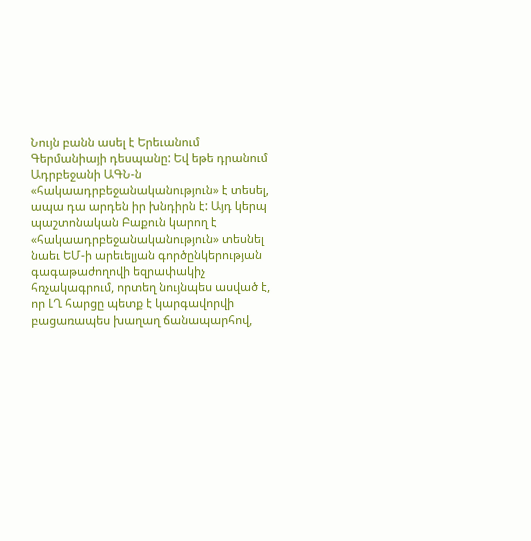Նույն բանն ասել է Երեւանում Գերմանիայի դեսպանը: Եվ եթե դրանում Ադրբեջանի ԱԳՆ-ն «հակաադրբեջանականություն» է տեսել, ապա դա արդեն իր խնդիրն է: Այդ կերպ պաշտոնական Բաքուն կարող է «հակաադրբեջանականություն» տեսնել նաեւ ԵՄ-ի արեւելյան գործընկերության գագաթաժողովի եզրափակիչ հռչակագրում, որտեղ նույնպես ասված է, որ ԼՂ հարցը պետք է կարգավորվի բացառապես խաղաղ ճանապարհով,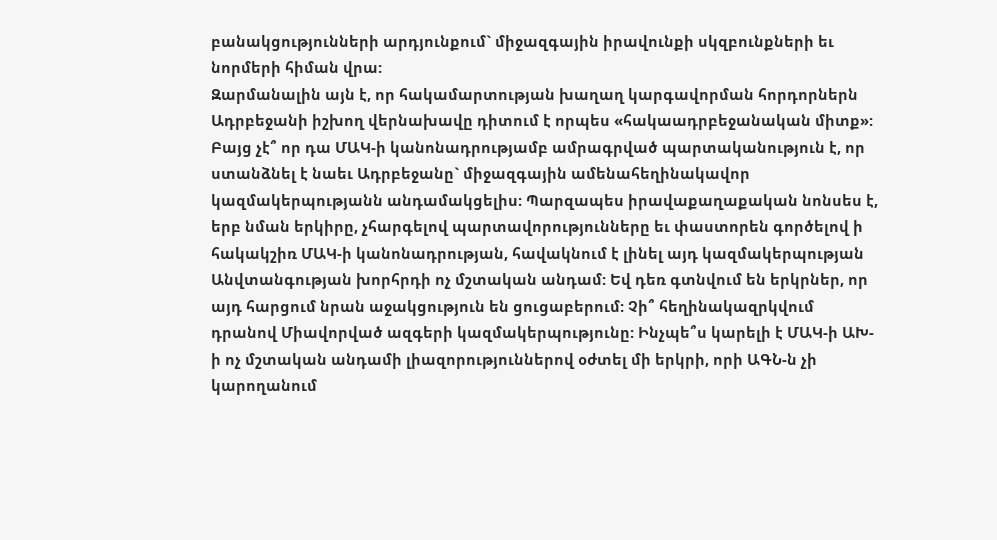բանակցությունների արդյունքում` միջազգային իրավունքի սկզբունքների եւ նորմերի հիման վրա:
Զարմանալին այն է, որ հակամարտության խաղաղ կարգավորման հորդորներն Ադրբեջանի իշխող վերնախավը դիտում է որպես «հակաադրբեջանական միտք»: Բայց չէ՞ որ դա ՄԱԿ-ի կանոնադրությամբ ամրագրված պարտականություն է, որ ստանձնել է նաեւ Ադրբեջանը` միջազգային ամենահեղինակավոր կազմակերպությանն անդամակցելիս: Պարզապես իրավաքաղաքական նոնսես է, երբ նման երկիրը, չհարգելով պարտավորությունները եւ փաստորեն գործելով ի հակակշիռ ՄԱԿ-ի կանոնադրության, հավակնում է լինել այդ կազմակերպության Անվտանգության խորհրդի ոչ մշտական անդամ: Եվ դեռ գտնվում են երկրներ, որ այդ հարցում նրան աջակցություն են ցուցաբերում: Չի՞ հեղինակազրկվում դրանով Միավորված ազգերի կազմակերպությունը: Ինչպե՞ս կարելի է ՄԱԿ-ի ԱԽ-ի ոչ մշտական անդամի լիազորություններով օժտել մի երկրի, որի ԱԳՆ-ն չի կարողանում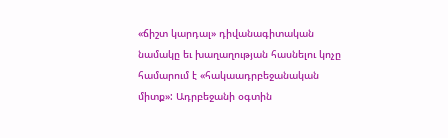«ճիշտ կարդալ» դիվանագիտական նամակը եւ խաղաղության հասնելու կոչը համարում է «հակաադրբեջանական միտք»: Ադրբեջանի օգտին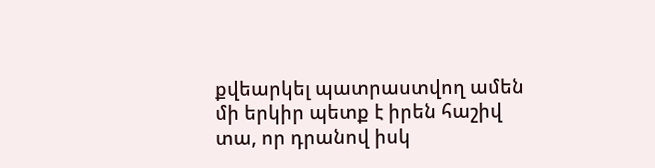քվեարկել պատրաստվող ամեն մի երկիր պետք է իրեն հաշիվ տա, որ դրանով իսկ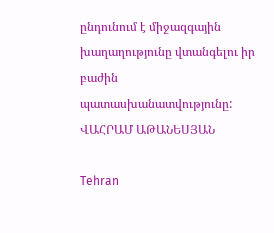ընդունում է միջազգային խաղաղությունը վտանգելու իր բաժին պատասխանատվությունը:
ՎԱՀՐԱՄ ԱԹԱՆԵՍՅԱՆ

Tehran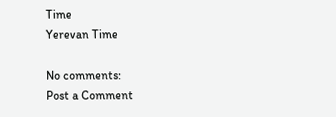Time
Yerevan Time

No comments:
Post a Comment